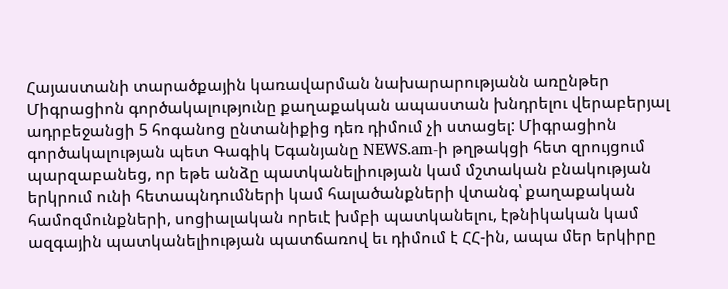Հայաստանի տարածքային կառավարման նախարարությանն առընթեր Միգրացիոն գործակալությունը քաղաքական ապաստան խնդրելու վերաբերյալ ադրբեջանցի 5 հոգանոց ընտանիքից դեռ դիմում չի ստացել: Միգրացիոն գործակալության պետ Գագիկ Եգանյանը NEWS.am-ի թղթակցի հետ զրույցում պարզաբանեց, որ եթե անձը պատկանելիության կամ մշտական բնակության երկրում ունի հետապնդումների կամ հալածանքների վտանգ՝ քաղաքական համոզմունքների, սոցիալական որեւէ խմբի պատկանելու, էթնիկական կամ ազգային պատկանելիության պատճառով եւ դիմում է ՀՀ-ին, ապա մեր երկիրը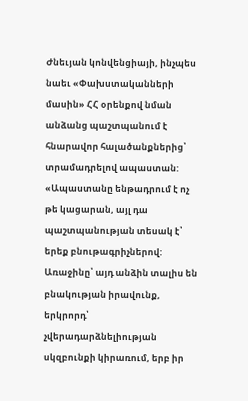Ժնեւյան կոնվենցիայի, ինչպես նաեւ «Փախստականների մասին» ՀՀ օրենքով նման անձանց պաշտպանում է հնարավոր հալածանքներից՝ տրամադրելով ապաստան: «Ապաստանը ենթադրում է ոչ թե կացարան, այլ դա պաշտպանության տեսակ է՝ երեք բնութագրիչներով: Առաջինը՝ այդ անձին տալիս են բնակության իրավունք, երկրորդ՝ չվերադարձնելիության սկզբունքի կիրառում, երբ իր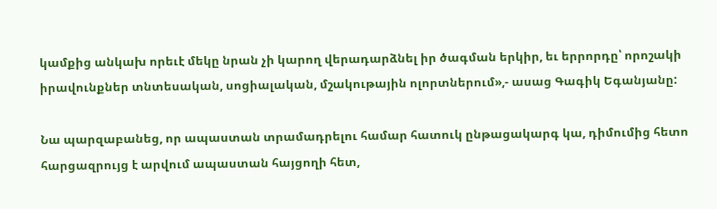կամքից անկախ որեւէ մեկը նրան չի կարող վերադարձնել իր ծագման երկիր, եւ երրորդը՝ որոշակի իրավունքներ տնտեսական, սոցիալական, մշակութային ոլորտներում»,- ասաց Գագիկ Եգանյանը:

Նա պարզաբանեց, որ ապաստան տրամադրելու համար հատուկ ընթացակարգ կա, դիմումից հետո հարցազրույց է արվում ապաստան հայցողի հետ,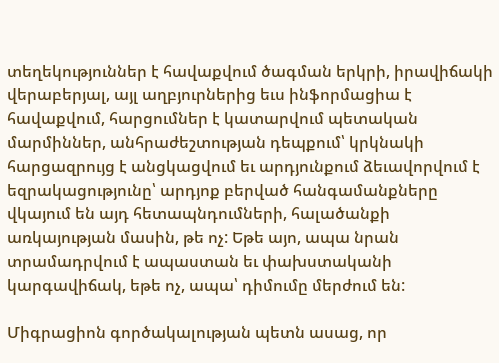տեղեկություններ է հավաքվում ծագման երկրի, իրավիճակի վերաբերյալ, այլ աղբյուրներից եւս ինֆորմացիա է հավաքվում, հարցումներ է կատարվում պետական մարմիններ, անհրաժեշտության դեպքում՝ կրկնակի հարցազրույց է անցկացվում եւ արդյունքում ձեւավորվում է եզրակացությունը՝ արդյոք բերված հանգամանքները վկայում են այդ հետապնդումների, հալածանքի առկայության մասին, թե ոչ: Եթե այո, ապա նրան տրամադրվում է ապաստան եւ փախստականի կարգավիճակ, եթե ոչ, ապա՝ դիմումը մերժում են:

Միգրացիոն գործակալության պետն ասաց, որ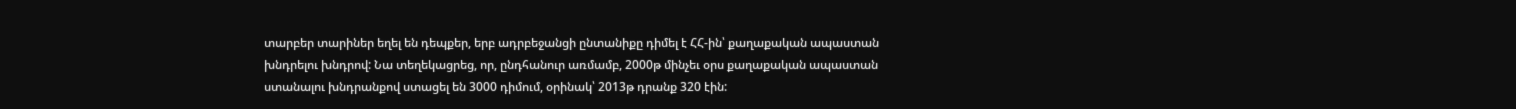տարբեր տարիներ եղել են դեպքեր, երբ ադրբեջանցի ընտանիքը դիմել է ՀՀ-ին՝ քաղաքական ապաստան խնդրելու խնդրով: Նա տեղեկացրեց, որ, ընդհանուր առմամբ, 2000թ մինչեւ օրս քաղաքական ապաստան ստանալու խնդրանքով ստացել են 3000 դիմում, օրինակ՝ 2013թ դրանք 320 էին: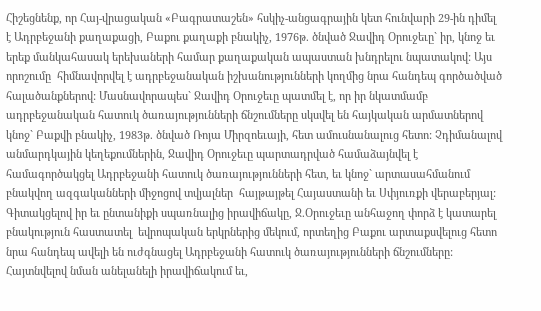Հիշեցնենք, որ Հայ-վրացական «Բագրատաշեն» հսկիչ-անցագրային կետ հունվարի 29-ին դիմել  է Ադրբեջանի քաղաքացի, Բաքու քաղաքի բնակիչ, 1976թ. ծնված Ջավիդ Օրուջեւը` իր, կնոջ եւ երեք մանկահասակ երեխաների համար քաղաքական ապաստան խնդրելու նպատակով: Այս որոշումը  հիմնավորվել է ադրբեջանական իշխանությունների կողմից նրա հանդեպ գործածված հալածանքներով: Մասնավորապես` Ջավիդ Օրուջեւը պատմել է, որ իր նկատմամբ ադրբեջանական հատուկ ծառայությունների ճնշումները սկսվել են հայկական արմատներով կնոջ` Բաքվի բնակիչ, 1983թ. ծնված Ռոյա Միրզոեւայի, հետ ամուսնանալուց հետո: Չդիմանալով անմարդկային կեղեքումներին, Ջավիդ Օրուջեւը պարտադրված համաձայնվել է համագործակցել Ադրբեջանի հատուկ ծառայությունների հետ, եւ կնոջ` արտասահմանում բնակվող ազգականների միջոցով տվյալներ  հայթայթել Հայաստանի եւ Սփյուռքի վերաբերյալ: Գիտակցելով իր եւ ընտանիքի սպառնալից իրավիճակը, Ջ.Օրուջեւը անհաջող փորձ է կատարել բնակություն հաստատել  եվրոպական երկրներից մեկում, որտեղից Բաքու արտաքսվելուց հետո նրա հանդեպ ավելի են ուժգնացել Ադրբեջանի հատուկ ծառայությունների ճնշումները: Հայտնվելով նման անելանելի իրավիճակում եւ,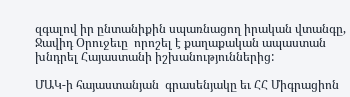զգալով իր ընտանիքին սպառնացող իրական վտանգը, Ջավիդ Օրուջեւը  որոշել է քաղաքական ապաստան խնդրել Հայաստանի իշխանություններից:

ՄԱԿ-ի հայաստանյան  գրասենյակը եւ ՀՀ Միգրացիոն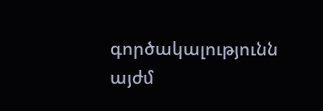գործակալությունն  այժմ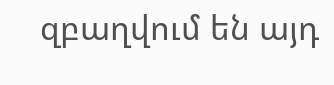զբաղվում են այդ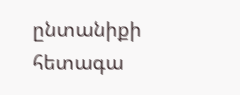ընտանիքի հետագա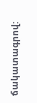ճակատագրով: